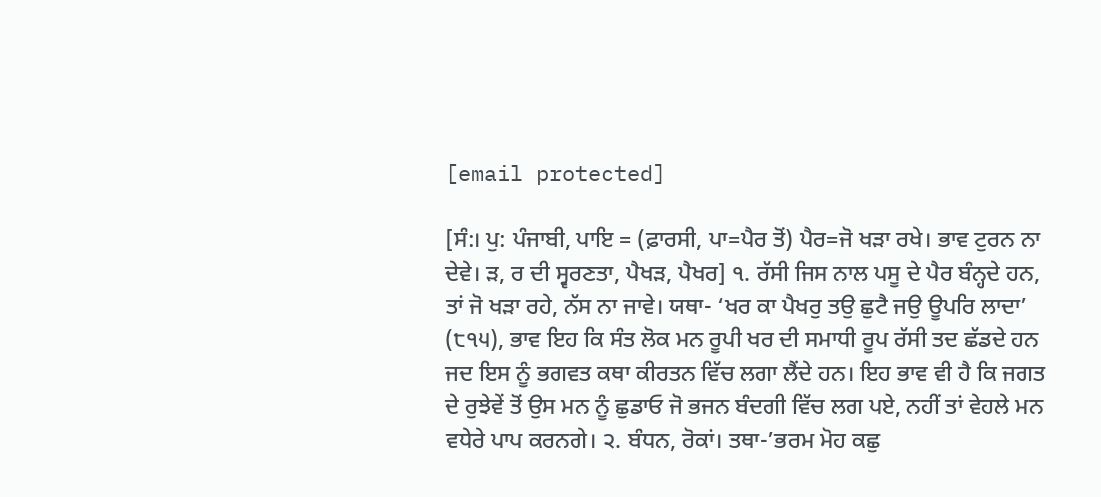[email protected]

[ਸੰ:। ਪੁ: ਪੰਜਾਬੀ, ਪਾਇ = (ਫ਼ਾਰਸੀ, ਪਾ=ਪੈਰ ਤੋਂ) ਪੈਰ=ਜੋ ਖੜਾ ਰਖੇ। ਭਾਵ ਟੁਰਨ ਨਾ ਦੇਵੇ। ੜ, ਰ ਦੀ ਸ੍ਵਰਣਤਾ, ਪੈਖੜ, ਪੈਖਰ] ੧. ਰੱਸੀ ਜਿਸ ਨਾਲ ਪਸੂ ਦੇ ਪੈਰ ਬੰਨ੍ਹਦੇ ਹਨ, ਤਾਂ ਜੋ ਖੜਾ ਰਹੇ, ਨੱਸ ਨਾ ਜਾਵੇ। ਯਥਾ- ‘ਖਰ ਕਾ ਪੈਖਰੁ ਤਉ ਛੁਟੈ ਜਉ ਊਪਰਿ ਲਾਦਾ’ (੮੧੫), ਭਾਵ ਇਹ ਕਿ ਸੰਤ ਲੋਕ ਮਨ ਰੂਪੀ ਖਰ ਦੀ ਸਮਾਧੀ ਰੂਪ ਰੱਸੀ ਤਦ ਛੱਡਦੇ ਹਨ ਜਦ ਇਸ ਨੂੰ ਭਗਵਤ ਕਥਾ ਕੀਰਤਨ ਵਿੱਚ ਲਗਾ ਲੈਂਦੇ ਹਨ। ਇਹ ਭਾਵ ਵੀ ਹੈ ਕਿ ਜਗਤ ਦੇ ਰੁਝੇਵੇਂ ਤੋਂ ਉਸ ਮਨ ਨੂੰ ਛੁਡਾਓ ਜੋ ਭਜਨ ਬੰਦਗੀ ਵਿੱਚ ਲਗ ਪਏ, ਨਹੀਂ ਤਾਂ ਵੇਹਲੇ ਮਨ ਵਧੇਰੇ ਪਾਪ ਕਰਨਗੇ। ੨. ਬੰਧਨ, ਰੋਕਾਂ। ਤਥਾ-’ਭਰਮ ਮੋਹ ਕਛੁ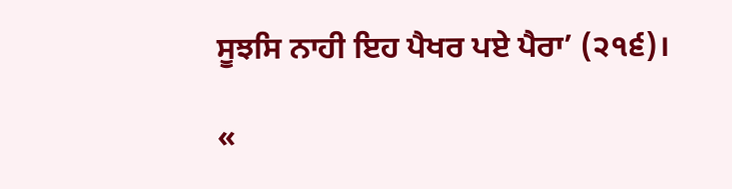ਸੂਝਸਿ ਨਾਹੀ ਇਹ ਪੈਖਰ ਪਏ ਪੈਰਾ’ (੨੧੬)।

«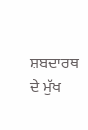ਸ਼ਬਦਾਰਥ ਦੇ ਮੁੱਖ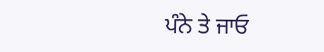ਪੰਨੇ ਤੇ ਜਾਓ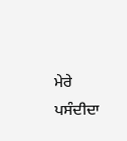ਮੇਰੇ ਪਸੰਦੀਦਾ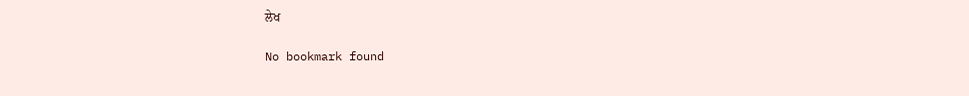ਲੇਖ

No bookmark found